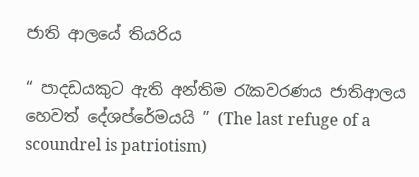ජාති ආලයේ තියරිය

“ පාදඩයකුට ඇති අන්තිම රැකවරණය ජාතිආලය හෙවත් දේශප්රේමයයි ” (The last refuge of a scoundrel is patriotism)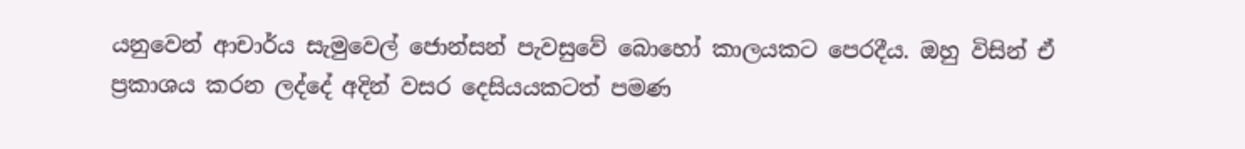යනුවෙන් ආචාර්ය සැමුවෙල් ජොන්සන් පැවසුවේ බොහෝ කාලයකට පෙරදීය. ඔහු විසින් ඒ ප්‍රකාශය කරන ලද්දේ අදින් වසර දෙසියයකටත් පමණ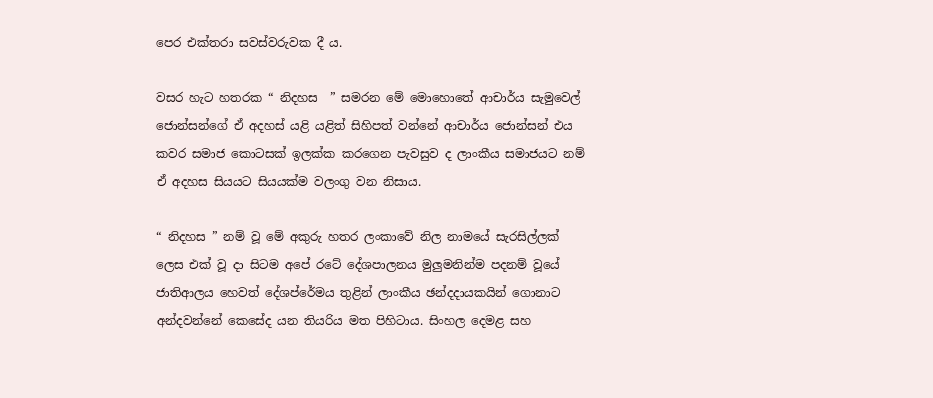පෙර එක්තරා සවස්වරුවක දී ය.

වසර හැට හතරක “ නිදහස  ” සමරන මේ මොහොතේ ආචාර්ය සැමුවෙල් ජොන්සන්ගේ ඒ අදහස් යළි යළිත් සිහිපත් වන්නේ ආචාර්ය ජොන්සන් එය කවර සමාජ කොටසක් ඉලක්ක කරගෙන පැවසුව ද ලාංකීය සමාජයට නම් ඒ අදහස සියයට සියයක්ම වලංගු වන නිසාය.

“ නිදහස ” නම් වූ මේ අකුරු හතර ලංකාවේ නිල නාමයේ සැරසිල්ලක් ලෙස එක් වූ දා සිටම අපේ රටේ දේශපාලනය මුලුමනින්ම පදනම් වූයේ ජාතිආලය හෙවත් දේශප්රේමය තුළින් ලාංකීය ඡන්දදායකයින් ගොනාට අන්දවන්නේ කෙසේද යන තියරිය මත පිහිටාය. සිංහල දෙමළ සහ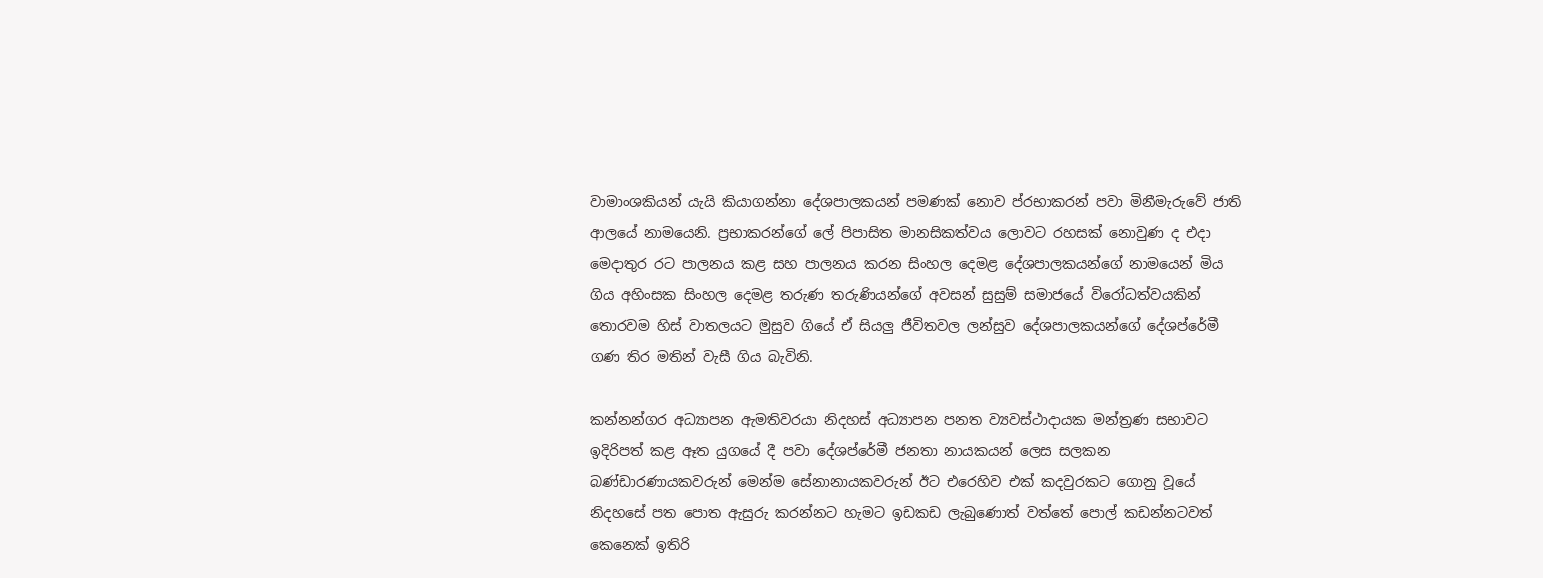වාමාංශකියන් යැයි කියාගන්නා දේශපාලකයන් පමණක් නොව ප්රභාකරන් පවා මිනීමැරුවේ ජාති ආලයේ නාමයෙනි. ප්‍රභාකරන්ගේ ලේ පිපාසිත මානසිකත්වය ලොවට රහසක් නොවුණ ද එදා මෙදාතුර රට පාලනය කළ සහ පාලනය කරන සිංහල දෙමළ දේශපාලකයන්ගේ නාමයෙන් මිය ගිය අහිංසක සිංහල දෙමළ තරුණ තරුණියන්ගේ අවසන් සුසුම් සමාජයේ විරෝධත්වයකින් තොරවම හිස් වාතලයට මුසුව ගියේ ඒ සියලු ජීවිතවල ලන්සුව දේශපාලකයන්ගේ දේශප්රේමී ගණ තිර මතින් වැසී ගිය බැවිනි.

කන්නන්ගර අධ්‍යාපන ඇමතිවරයා නිදහස් අධ්‍යාපන පනත ව්‍යවස්ථාදායක මන්ත්‍රණ සභාවට ඉදිරිපත් කළ ඈත යුගයේ දී පවා දේශප්රේමී ජනතා නායකයන් ලෙස සලකන බණ්ඩාරණායකවරුන් මෙන්ම සේනානායකවරුන් ඊට එරෙහිව එක් කදවුරකට ගොනු වූයේ නිදහසේ පත පොත ඇසුරු කරන්නට හැමට ඉඩකඩ ලැබුණොත් වත්තේ පොල් කඩන්නටවත් කෙනෙක් ඉතිරි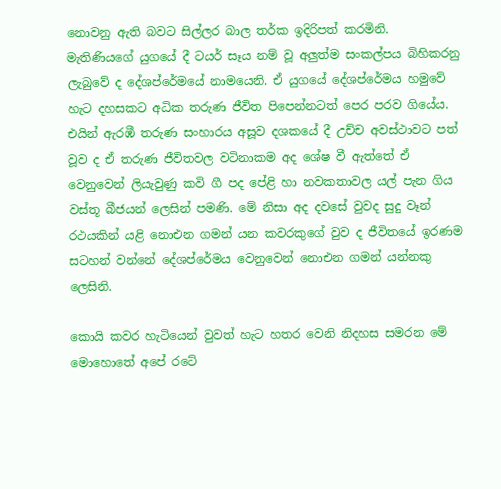නොවනු ඇති බවට සිල්ලර බාල තර්ක ඉදිරිපත් කරමිනි. මැතිණියගේ යුගයේ දී ටයර් සෑය නම් වූ අලුත්ම සංකල්පය බිහිකරනු ලැබුවේ ද දේශප්රේමයේ නාමයෙනි. ඒ යුගයේ දේශප්රේමය හමුවේ හැට දහසකට අධික තරුණ ජීවිත පිපෙන්නටත් පෙර පරව ගියේය. එයින් ඇරඹී තරුණ සංහාරය අසූව දශකයේ දී උච්ච අවස්ථාවට පත් වූව ද ඒ තරුණ ජීවිතවල වටිනාකම අද ශේෂ වී ඇත්තේ ඒ වෙනුවෙන් ලියැවුණු කවි ගී පද පේළි හා නවකතාවල යල් පැන ගිය වස්තූ බීජයන් ලෙසින් පමණි. මේ නිසා අද දවසේ වුවද සුදු වෑන් රථයකින් යළි නොඑන ගමන් යන කවරකුගේ වුව ද ජීවිතයේ ඉරණම සටහන් වන්නේ දේශප්රේමය වෙනුවෙන් නොඑන ගමන් යන්නකු ලෙසිනි.

කොයි කවර හැටියෙන් වුවත් හැට හතර වෙනි නිදහස සමරන මේ මොහොතේ අපේ රටේ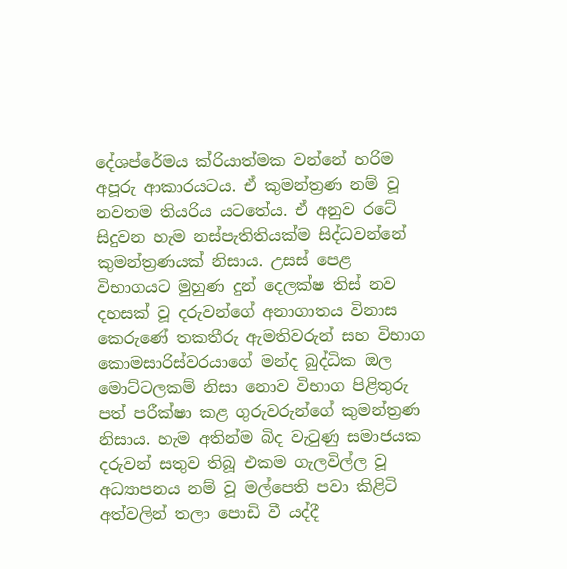දේශප්රේමය ක්රියාත්මක වන්නේ හරිම අපූරු ආකාරයටය. ඒ කුමන්ත්‍රණ නම් වූ නවතම තියරිය යටතේය. ඒ අනුව රටේ සිදුවන හැම නස්පැතිතියක්ම සිද්ධවන්නේ කුමන්ත්‍රණයක් නිසාය. උසස් පෙළ විභාගයට මුහුණ දුන් දෙලක්ෂ තිස් නව දහසක් වූ දරුවන්ගේ අනාගාතය විනාස කෙරුණේ තකතීරු ඇමතිවරුන් සහ විභාග කොමසාරිස්වරයාගේ මන්ද බුද්ධික ඔල මොට්ටලකම් නිසා නොව විභාග පිළිතුරු පත් පරීක්ෂා කළ ගුරුවරුන්ගේ කුමන්ත්‍රණ නිසාය. හැම අතින්ම බිද වැටුණු සමාජයක දරුවන් සතුව තිබූ එකම ගැලවිල්ල වූ අධ්‍යාපනය නම් වූ මල්පෙති පවා කිළිටි අත්වලින් තලා පොඩි වී යද්දී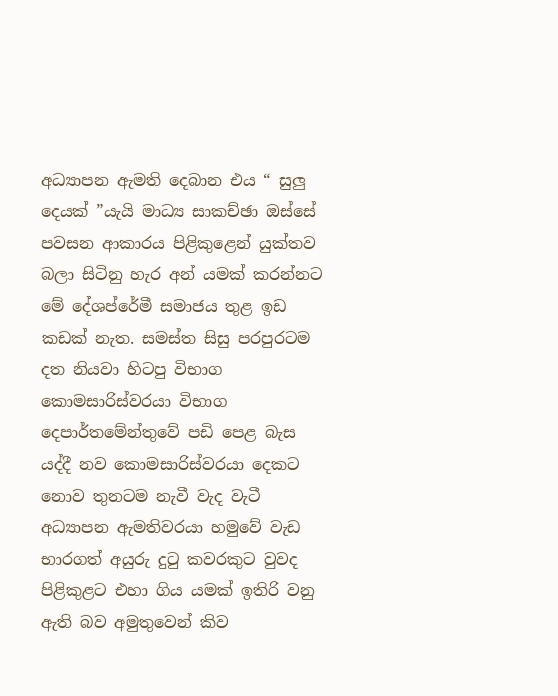අධ්‍යාපන ඇමති දෙබාන එය “ සුලු දෙයක් ”යැයි මාධ්‍ය සාකච්ඡා ඔස්සේ පවසන ආකාරය පිළිකුළෙන් යුක්තව බලා සිටිනු හැර අන් යමක් කරන්නට මේ දේශප්රේමී සමාජය තුළ ඉඩ කඩක් නැත. සමස්ත සිසු පරපුරටම දත නියවා හිටපු විභාග කොමසාරිස්වරයා විභාග දෙපාර්තමේන්තුවේ පඩි පෙළ බැස යද්දී නව කොමසාරිස්වරයා දෙකට නොව තුනටම නැවී වැද වැටී අධ්‍යාපන ඇමතිවරයා හමුවේ වැඩ භාරගත් අයුරු දුටු කවරකුට වුවද පිළිකුළට එහා ගිය යමක් ඉතිරි වනු ඇති බව අමුතුවෙන් කිව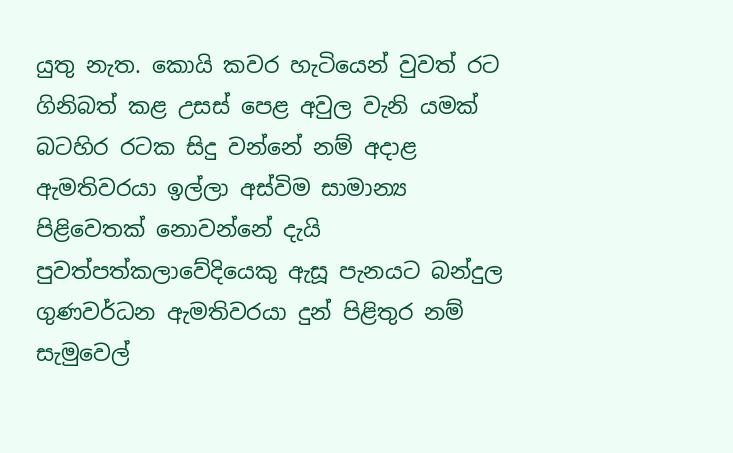යුතු නැත. කොයි කවර හැටියෙන් වුවත් රට ගිනිබත් කළ උසස් පෙළ අවුල වැනි යමක් බටහිර රටක සිදු වන්නේ නම් අදාළ ඇමතිවරයා ඉල්ලා අස්විම සාමාන්‍ය පිළිවෙතක් නොවන්නේ දැයි පුවත්පත්කලාවේදියෙකු ඇසූ පැනයට බන්දුල ගුණවර්ධන ඇමතිවරයා දුන් පිළිතුර නම් සැමුවෙල්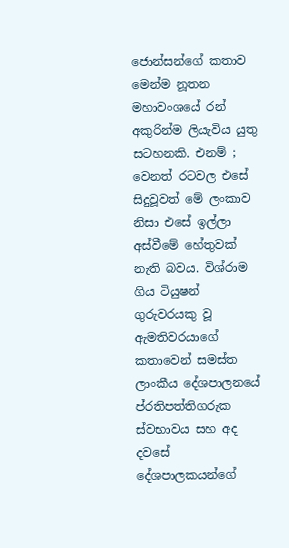ජොන්සන්ගේ කතාව මෙන්ම නූතන මහාවංශයේ රන් අකුරින්ම ලියැවිය යුතු සටහනකි. එනම් ; වෙනත් රටවල එසේ සිදුවූවත් මේ ලංකාව නිසා එසේ ඉල්ලා අස්වීමේ හේතුවක් නැති බවය. විශ්රාම ගිය ටියුෂන් ගුරුවරයකු වූ ඇමතිවරයාගේ කතාවෙන් සමස්ත ලාංකීය දේශපාලනයේ ප්රතිපත්තිගරුක ස්වභාවය සහ අද දවසේ දේශපාලකයන්ගේ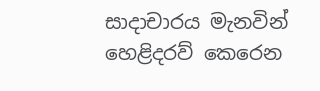සාදාචාරය මැනවින් හෙළිදරව් කෙරෙන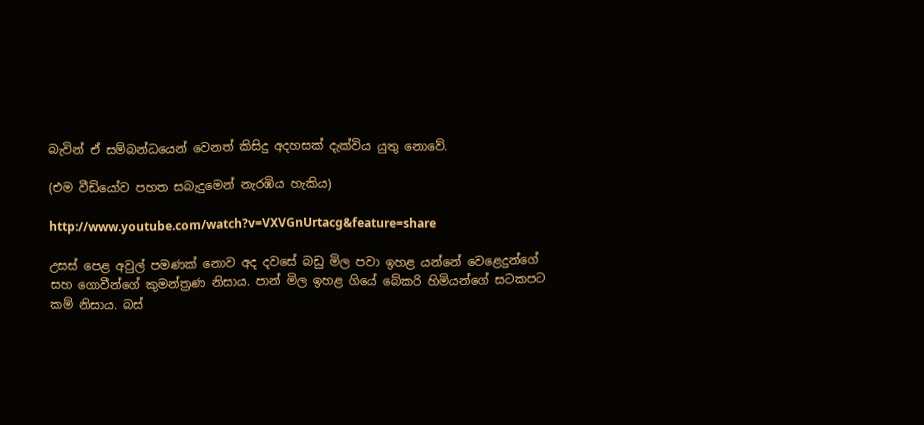බැවින් ඒ සම්බන්ධයෙන් වෙනත් කිසිදු අදහසක් දැක්විය යුතු නොවේ.

(එම වීඩියෝව පහත සබැදුමෙන් නැරඹිය හැකිය)

http://www.youtube.com/watch?v=VXVGnUrtacg&feature=share

උසස් පෙළ අවුල් පමණක් නොව අද දවසේ බඩු මිල පවා ඉහළ යන්නේ වෙළෙදුන්ගේ සහ ගොවීන්ගේ කුමන්ත්‍රණ නිසාය. පාන් මිල ඉහළ ගියේ බේකරි හිමියන්ගේ සටකපට කම් නිසාය. බස්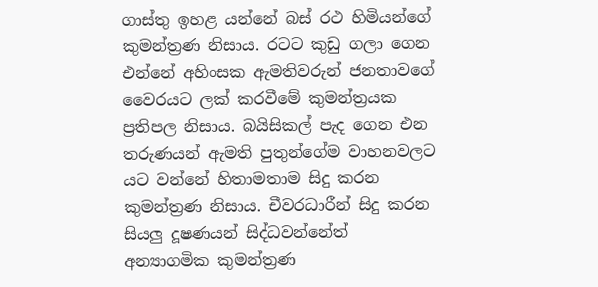ගාස්තු ඉහළ යන්නේ බස් රථ හිමියන්ගේ කුමන්ත්‍රණ නිසාය. රටට කුඩු ගලා ගෙන එන්නේ අහිංසක ඇමතිවරුන් ජනතාවගේ වෛරයට ලක් කරවීමේ කුමන්ත්‍රයක ප්‍රතිපල නිසාය. බයිසිකල් පැද ගෙන එන තරුණයන් ඇමති පුතුන්ගේම වාහනවලට යට වන්නේ හිතාමතාම සිදු කරන කුමන්ත්‍රණ නිසාය. චීවරධාරීන් සිදු කරන සියලු දූෂණයන් සිද්ධවන්නේත් අන්‍යාගමික කුමන්ත්‍රණ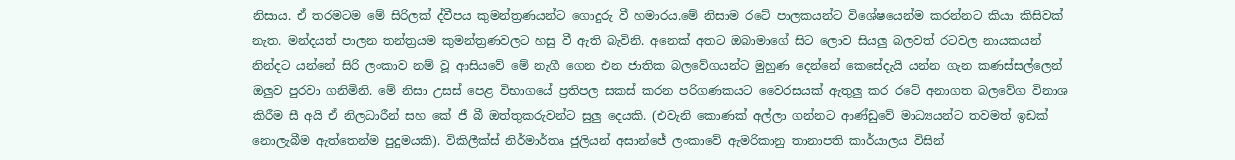නිසාය. ඒ තරමටම මේ සිරිලක් ද්වීපය කුමන්ත්‍රණයන්ට ගොදුරු වී හමාරය.මේ නිසාම රටේ පාලකයන්ට විශේෂයෙන්ම කරන්නට කියා කිසිවක් නැත. මන්දයත් පාලන තන්ත්‍රයම කුමන්ත්‍රණවලට හසු වී ඇති බැවිනි. අනෙක් අතට ඔබාමාගේ සිට ලොව සියලු බලවත් රටවල නායකයන් නින්දට යන්නේ සිරි ලංකාව නම් වූ ආසියවේ මේ නැගී ගෙන එන ජාතික බලවේගයන්ට මුහුණ දෙන්නේ කෙසේදැයි යන්න ගැන කණස්සල්ලෙන් ඔලුව පුරවා ගනිමිනි. මේ නිසා උසස් පෙළ විභාගයේ ප්‍රතිපල සකස් කරන පරිගණකයට වෛරසයක් ඇතුලු කර රටේ අනාගත බලවේග විනාශ කිරීම සී අයි ඒ නිලධාරීන් සහ කේ ජී බී ඔත්තුකරුවන්ට සුලු දෙයකි. (එවැනි කොණක් අල්ලා ගන්නට ආණ්ඩුවේ මාධ්‍යයන්ට තවමත් ඉඩක් නොලැබීම ඇත්තෙන්ම පුදුමයකි). විකිලීක්ස් නිර්මාර්තෘ ජුලියන් අසාන්ජේ ලංකාවේ ඇමරිකානු තානාපති කාර්යාලය විසින්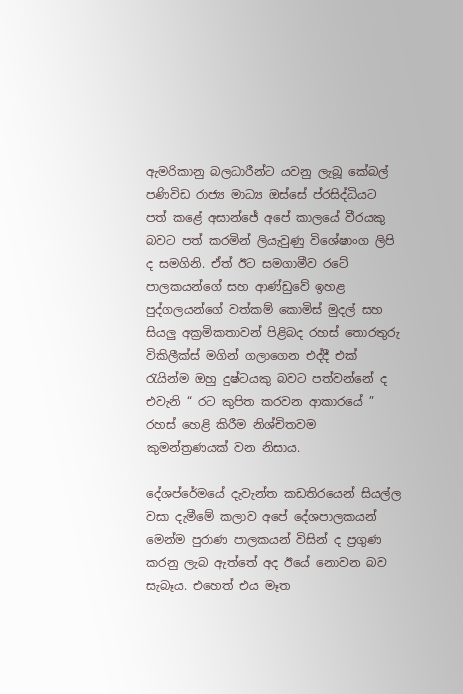ඇමරිකානු බලධාරීන්ට යවනු ලැබූ කේබල් පණිවිඩ රාජ්‍ය මාධ්‍ය ඔස්සේ ප්රසිද්ධියට පත් කළේ අසාන්ජේ අපේ කාලයේ වීරයකු බවට පත් කරමින් ලියැවුණු විශේෂාංග ලිපි ද සමගිනි. ඒත් ඊට සමගාමීව රටේ පාලකයන්ගේ සහ ආණ්ඩුවේ ඉහළ පුද්ගලයන්ගේ වත්කම් කොමිස් මුදල් සහ සියලු අක්‍රමිකතාවන් පිළිබද රහස් තොරතුරු විකිලීක්ස් මගින් ගලාගෙන එද්දී එක් රැයින්ම ඔහු දුෂ්ටයකු බවට පත්වන්නේ ද එවැනි “ රට කුපිත කරවන ආකාරයේ ” රහස් හෙළි කිරීම නිශ්චිතවම කුමන්ත්‍රණයක් වන නිසාය.

දේශප්රේමයේ දැවැන්ත කඩතිරයෙන් සියල්ල වසා දැමීමේ කලාව අපේ දේශපාලකයන් මෙන්ම පුරාණ පාලකයන් විසින් ද ප්‍රගුණ කරනු ලැබ ඇත්තේ අද ඊයේ නොවන බව සැබෑය. එහෙත් එය මෑත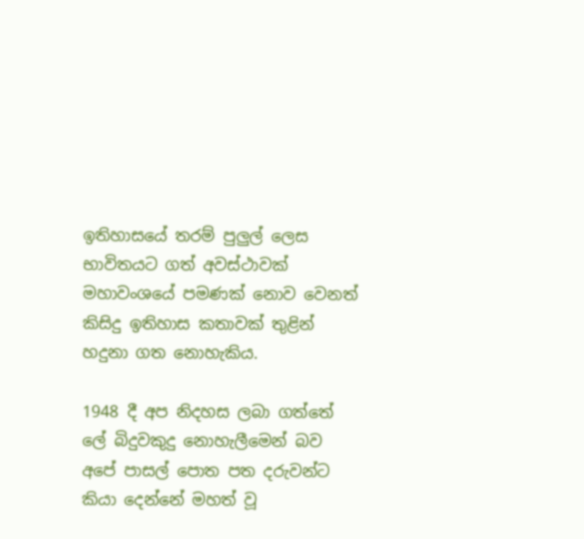ඉතිහාසයේ තරම් පුලුල් ලෙස භාවිතයට ගත් අවස්ථාවක් මහාවංශයේ පමණක් නොව වෙනත් කිසිදු ඉතිහාස කතාවක් තුළින් හදුනා ගත නොහැකිය.

1948 දී අප නිදහස ලබා ගත්තේ ලේ බිදුවකුදු නොහැලීමෙන් බව අපේ පාසල් පොත පත දරුවන්ට කියා දෙන්නේ මහත් වූ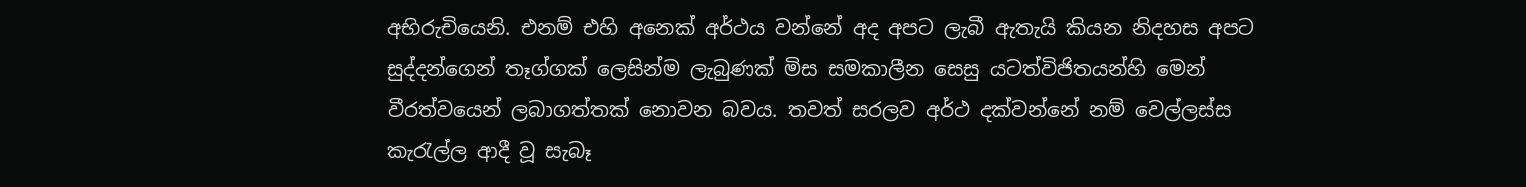අභිරුචියෙනි. එනම් එහි අනෙක් අර්ථය වන්නේ අද අපට ලැබී ඇතැයි කියන නිදහස අපට සුද්දන්ගෙන් තෑග්ගක් ලෙසින්ම ලැබුණක් මිස සමකාලීන සෙසු යටත්විජිතයන්හි මෙන් වීරත්වයෙන් ලබාගත්තක් නොවන බවය. තවත් සරලව අර්ථ දක්වන්නේ නම් වෙල්ලස්ස කැරැල්ල ආදී වූ සැබෑ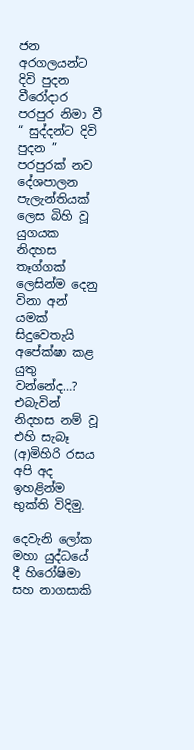ජන අරගලයන්ට දිවි පුදන වීරෝදාර පරපුර නිමා වී “ සුද්දන්ට දිවි පුදන ” පරපුරක් නව දේශපාලන පැලැන්තියක් ලෙස බිහි වූ යුගයක නිදහස තෑග්ගක් ලෙසින්ම දෙනු විනා අන් යමක් සිදුවෙතැයි අපේක්ෂා කළ යුතු වන්නේද…? එබැවින් නිදහස නම් වූ එහි සැබෑ (අ)මිහිරි රසය අපි අද ඉහළින්ම භුක්ති විදිමු.

දෙවැනි ලෝක මහා යුද්ධයේ දී හිරෝෂිමා සහ නාගසාකි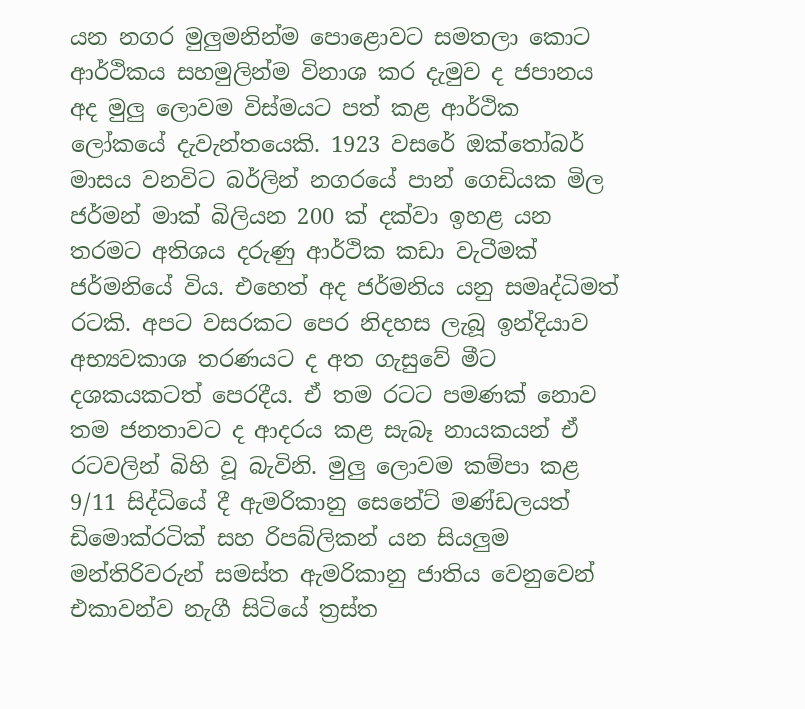යන නගර මුලුමනින්ම පොළොවට සමතලා කොට ආර්ථිකය සහමුලින්ම විනාශ කර දැමුව ද ජපානය අද මුලු ලොවම විස්මයට පත් කළ ආර්ථික ලෝකයේ දැවැන්තයෙකි. 1923 වසරේ ඔක්තෝබර් මාසය වනවිට බර්ලින් නගරයේ පාන් ගෙඩියක මිල ජර්මන් මාක් බිලියන 200 ක් දක්වා ඉහළ යන තරමට අතිශය දරුණු ආර්ථික කඩා වැටීමක් ජර්මනියේ විය. එහෙත් අද ජර්මනිය යනු සමෘද්ධිමත් රටකි. අපට වසරකට පෙර නිදහස ලැබූ ඉන්දියාව අභ්‍යවකාශ තරණයට ද අත ගැසුවේ මීට දශකයකටත් පෙරදීය. ඒ තම රටට පමණක් නොව තම ජනතාවට ද ආදරය කළ සැබෑ නායකයන් ඒ රටවලින් බිහි වූ බැවිනි. මුලු ලොවම කම්පා කළ 9/11 සිද්ධියේ දී ඇමරිකානු සෙනේට් මණ්ඩලයත් ඩිමොක්රටික් සහ රිපබ්ලිකන් යන සියලුම මන්තිරිවරුන් සමස්ත ඇමරිකානු ජාතිය වෙනුවෙන් එකාවන්ව නැගී සිටියේ ත්‍රස්ත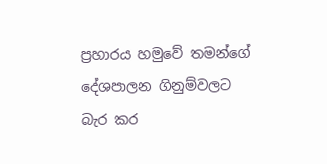ප්‍රහාරය හමුවේ තමන්ගේ දේශපාලන ගිනුම්වලට බැර කර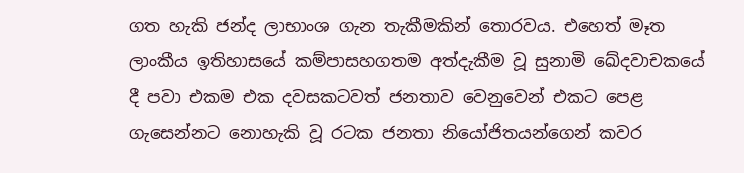ගත හැකි ජන්ද ලාභාංශ ගැන තැකීමකින් තොරවය. එහෙත් මෑත ලාංකීය ඉතිහාසයේ කම්පාසහගතම අත්දැකීම වූ සුනාමි ඛේදවාචකයේ දී පවා එකම එක දවසකටවත් ජනතාව වෙනුවෙන් එකට පෙළ ගැසෙන්නට නොහැකි වූ රටක ජනතා නියෝජිතයන්ගෙන් කවර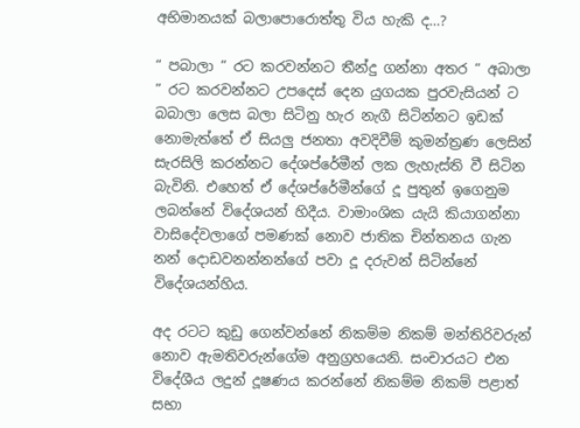අභිමානයක් බලාපොරොත්තු විය හැකි ද…?

“ පබාලා ” රට කරවන්නට තීන්දු ගන්නා අතර “ අබාලා ” රට කරවන්නට උපදෙස් දෙන යුගයක පුරවැසියන් ට බබාලා ලෙස බලා සිටිනු හැර නැගී සිටින්නට ඉඩක් නොමැත්තේ ඒ සියලු ජනතා අවදිවීම් කුමන්ත්‍රණ ලෙසින් සැරසිලි කරන්නට දේශප්රේමීන් ලක ලැහැස්ති වී සිටින බැවිනි. එහෙත් ඒ දේශප්රේමීන්ගේ දූ පුතුන් ඉගෙනුම ලබන්නේ විදේශයන් හිදීය. වාමාංශික යැයි කියාගන්නා වාසිදේවලාගේ පමණක් නොව ජාතික චින්තනය ගැන නන් දොඩවනන්නන්ගේ පවා දූ දරුවන් සිටින්නේ විදේශයන්හිය.

අද රටට කුඩු ගෙන්වන්නේ නිකම්ම නිකම් මන්තිරිවරුන් නොව ඇමතිවරුන්ගේම අනුග්‍රහයෙනි. සංචාරයට එන විදේශීය ලදුන් දූෂණය කරන්නේ නිකම්ම නිකම් පළාත් සභා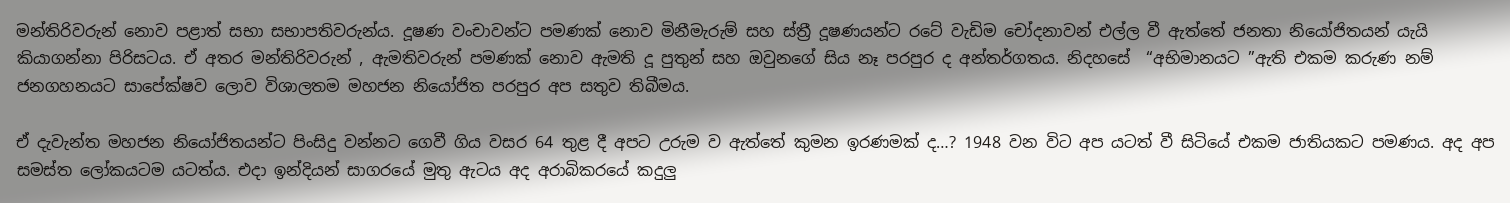මන්තිරිවරුන් නොව පළාත් සභා සභාපතිවරුන්ය. දූෂණ වංචාවන්ට පමණක් නොව මිනීමැරුම් සහ ස්ත්‍රී දූෂණයන්ට රටේ වැඩිම චෝදනාවන් එල්ල වී ඇත්තේ ජනතා නියෝජිතයන් යැයි කියාගන්නා පිරිසටය. ඒ අතර මන්තිරිවරුන් , ඇමතිවරුන් පමණක් නොව ඇමති දූ පුතුන් සහ ඔවුනගේ සිය නෑ පරපුර ද අන්තර්ගතය. නිදහසේ  “අභිමානයට ”ඇති එකම කරුණ නම් ජනගහනයට සාපේක්ෂව ලොව විශාලතම මහජන නියෝජිත පරපුර අප සතුව තිබීමය.

ඒ දැවැන්ත මහජන නියෝජිතයන්ට පිංසිදු වන්නට ගෙවී ගිය වසර 64 තුළ දී අපට උරුම ව ඇත්තේ කුමන ඉරණමක් ද…? 1948 වන විට අප යටත් වී සිටියේ එකම ජාතියකට පමණය. අද අප සමස්ත ලෝකයටම යටත්ය. එදා ඉන්දියන් සාගරයේ මුතු ඇටය අද අරාබිකරයේ කදුලු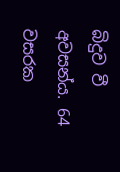බිදුව වී අවසන්ය. 64 වසරක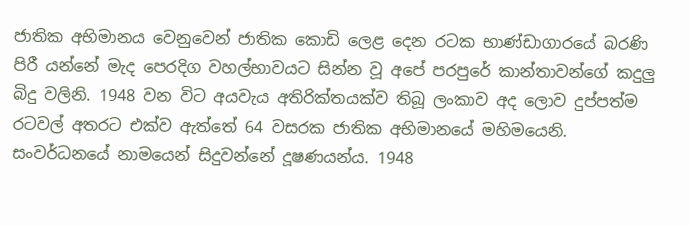ජාතික අභිමානය වෙනුවෙන් ජාතික කොඩි ලෙළ දෙන රටක භාණ්ඩාගාරයේ බරණි පිරී යන්නේ මැද පෙරදිග වහල්භාවයට සින්න වූ අපේ පරපුරේ කාන්තාවන්ගේ කදුලු බිදු වලිනි. 1948 වන විට අයවැය අතිරික්තයක්ව තිබූ ලංකාව අද ලොව දුප්පත්ම රටවල් අතරට එක්ව ඇත්තේ 64 වසරක ජාතික අභිමානයේ මහිමයෙනි. සංවර්ධනයේ නාමයෙන් සිදුවන්නේ දූෂණයන්ය. 1948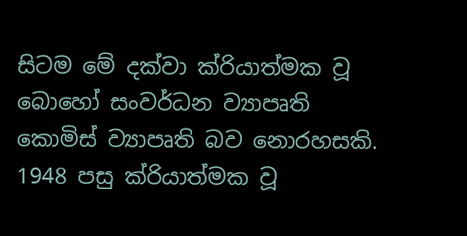සිටම මේ දක්වා ක්රියාත්මක වූ බොහෝ සංවර්ධන ව්‍යාපෘති කොමිස් ව්‍යාපෘති බව නොරහසකි. 1948 පසු ක්රියාත්මක වූ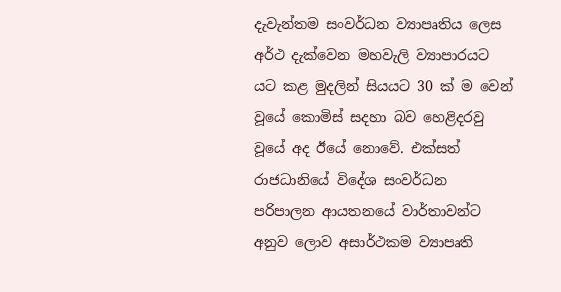දැවැන්තම සංවර්ධන ව්‍යාපෘතිය ලෙස අර්ථ දැක්වෙන මහවැලි ව්‍යාපාරයට යට කළ මුදලින් සියයට 30 ක් ම වෙන් වූයේ කොමිස් සදහා බව හෙළිදරවු වූයේ අද ඊයේ නොවේ. එක්සත් රාජධානියේ විදේශ සංවර්ධන පරිපාලන ආයතනයේ වාර්තාවන්ට අනුව ලොව අසාර්ථකම ව්‍යාපෘති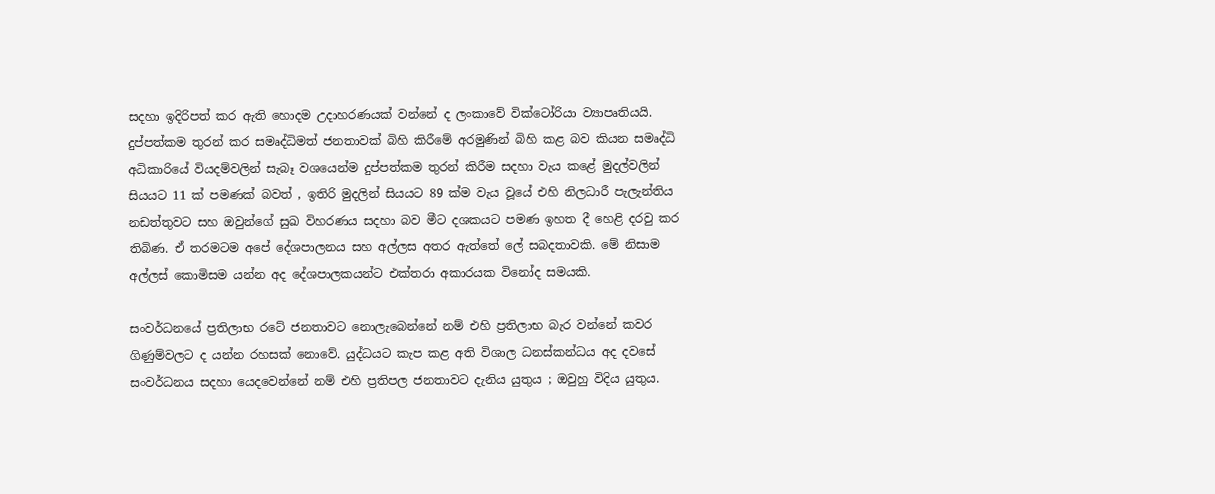සදහා ඉදිරිපත් කර ඇති හොදම උදාහරණයක් වන්නේ ද ලංකාවේ වික්ටෝරියා ව්‍යාපෘතියයි. දුප්පත්කම තුරන් කර සමෘද්ධිමත් ජනතාවක් බිහි කිරීමේ අරමුණින් බිහි කළ බව කියන සමෘද්ධි අධිකාරියේ වියදම්වලින් සැබෑ වශයෙන්ම දුප්පත්කම තුරන් කිරීම සදහා වැය කළේ මුදල්වලින් සියයට 11 ක් පමණක් බවත් , ඉතිරි මුදලින් සියයට 89 ක්ම වැය වූයේ එහි නිලධාරී පැලැන්තිය නඩත්තුවට සහ ඔවුන්ගේ සුඛ විහරණය සදහා බව මීට දශකයට පමණ ඉහත දී හෙළි දරවු කර තිබිණ. ඒ තරමටම අපේ දේශපාලනය සහ අල්ලස අතර ඇත්තේ ලේ සබදතාවකි. මේ නිසාම අල්ලස් කොමිසම යන්න අද දේශපාලකයන්ට එක්තරා අකාරයක විනෝද සමයකි.

සංවර්ධනයේ ප්‍රතිලාභ රටේ ජනතාවට නොලැබෙන්නේ නම් එහි ප්‍රතිලාභ බැර වන්නේ කවර ගිණුම්වලට ද යන්න රහසක් නොවේ. යුද්ධයට කැප කළ අති විශාල ධනස්කන්ධය අද දවසේ සංවර්ධනය සදහා යෙදවෙන්නේ නම් එහි ප්‍රතිපල ජනතාවට දැනිය යුතුය ; ඔවුහු විදිය යුතුය.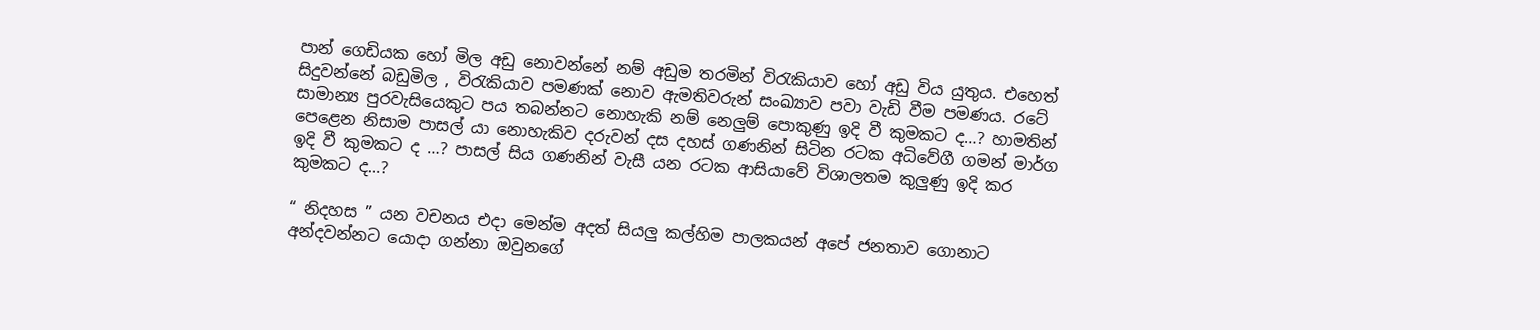පාන් ගෙඩියක හෝ මිල අඩු නොවන්නේ නම් අඩුම තරමින් විරැකියාව හෝ අඩු විය යුතුය. එහෙත් සිදුවන්නේ බඩුමිල , විරැකියාව පමණක් නොව ඇමතිවරුන් සංඛ්‍යාව පවා වැඩි වීම පමණය. රටේ සාමාන්‍ය පුරවැසියෙකුට පය තබන්නට නොහැකි නම් නෙලුම් පොකුණු ඉදි වී කුමකට ද…? හාමතින් පෙළෙන නිසාම පාසල් යා නොහැකිව දරුවන් දස දහස් ගණනින් සිටින රටක අධිවේගී ගමන් මාර්ග ඉදි වී කුමකට ද …? පාසල් සිය ගණනින් වැසී යන රටක ආසියාවේ විශාලතම කුලුණු ඉදි කර කුමකට ද…?

“ නිදහස ” යන වචනය එදා මෙන්ම අදත් සියලු කල්හිම පාලකයන් අපේ ජනතාව ගොනාට අන්දවන්නට යොදා ගන්නා ඔවුනගේ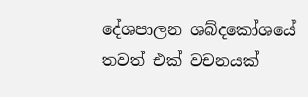දේශපාලන ශබ්දකෝශයේ තවත් එක් වචනයක්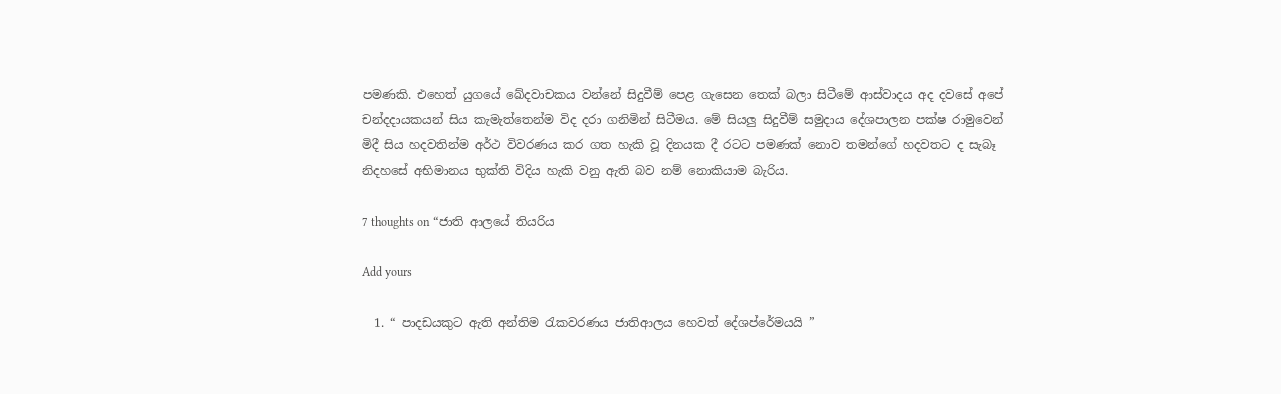පමණකි. එහෙත් යුගයේ ඛේදවාචකය වන්නේ සිදුවීම් පෙළ ගැසෙන තෙක් බලා සිටීමේ ආස්වාදය අද දවසේ අපේ චන්දදායකයන් සිය කැමැත්තෙන්ම විද දරා ගනිමින් සිටීමය. මේ සියලු සිදුවීම් සමුදාය දේශපාලන පක්ෂ රාමුවෙන් මිදී සිය හදවතින්ම අර්ථ විවරණය කර ගත හැකි වූ දිනයක දී රටට පමණක් නොව තමන්ගේ හදවතට ද සැබෑ නිදහසේ අභිමානය භුක්ති විදිය හැකි වනු ඇති බව නම් නොකියාම බැරිය.

7 thoughts on “ජාති ආලයේ තියරිය

Add yours

  1. “ පාදඩයකුට ඇති අන්තිම රැකවරණය ජාතිආලය හෙවත් දේශප්රේමයයි ”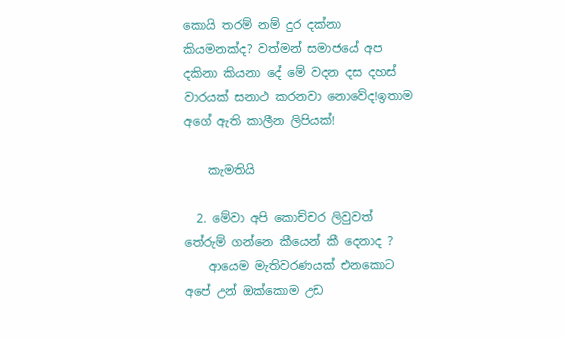කොයි තරම් නම් දුර දක්නා කියමනක්ද? වත්මන් සමාජ‍යේ අප දකිනා කියනා දේ මේ වදන දස දහස් වාරයක් සනාථ කරනවා නොවේද!ඉතාම අගේ ඇති කාලීන ලිපියක්!

    කැමතියි

  2. මේවා අපි කොච්චර ලිවුවත් තේරුම් ගන්නෙ කීයෙන් කී දෙනාද ?
    ආයෙම මැතිවරණයක් එනකොට අපේ උන් ඔක්කොම උඩ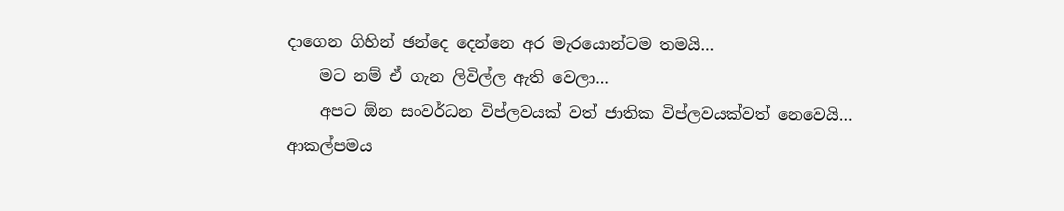දාගෙන ගිහින් ඡන්දෙ දෙන්නෙ අර මැරයොන්ටම තමයි…
    මට නම් ඒ ගැන ලිවිල්ල ඇති වෙලා…
    අපට ඕන සංවර්ධන විප්ලවයක් වත් ජාතික විප්ලවයක්වත් නෙවෙයි… ආකල්පමය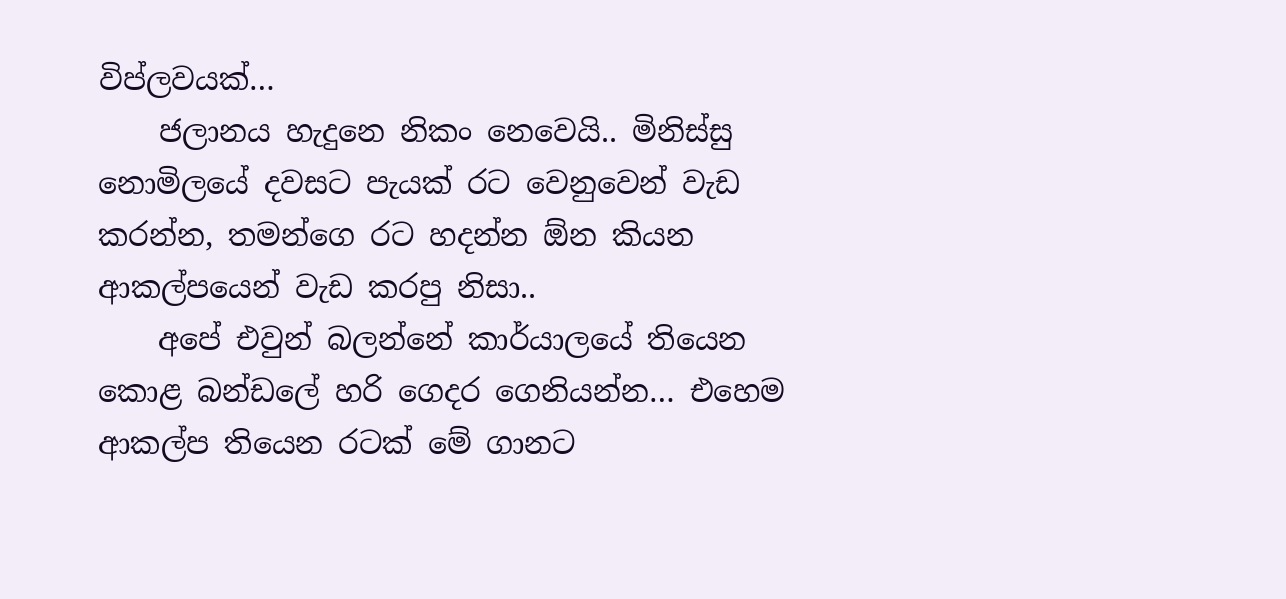විප්ලවයක්…
    ජලානය හැදුනෙ නිකං නෙවෙයි.. මිනිස්සු නොමිලයේ දවසට පැයක් රට වෙනුවෙන් වැඩ කරන්න, තමන්ගෙ රට හදන්න ඕන කියන ආකල්පයෙන් වැඩ කරපු නිසා..
    අපේ එවුන් බලන්නේ කාර්යාලයේ තියෙන කොළ බන්ඩලේ හරි ගෙදර ගෙනියන්න… එහෙම ආකල්ප තියෙන රටක් මේ ගානට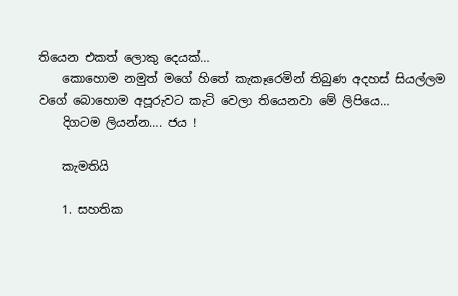තියෙන එකත් ලොකු දෙයක්…
    කොහොම නමුත් මගේ හිතේ කැකෑරෙමින් තිබුණ අදහස් සියල්ලම වගේ බොහොම අපූරුවට කැටි වෙලා තියෙනවා මේ ලිපියෙ…
    දිගටම ලියන්න…. ජය !

    කැමතියි

    1. සහතික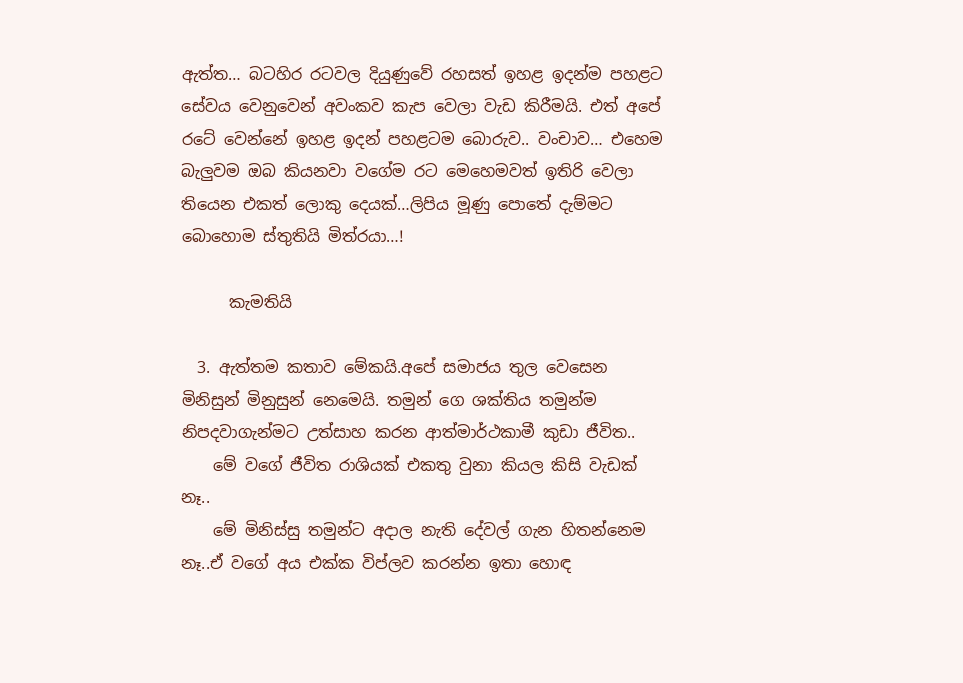ඇත්ත… බටහිර රටවල දියුණුවේ රහසත් ඉහළ ඉදන්ම පහළට සේවය වෙනුවෙන් අවංකව කැප වෙලා වැඩ කිරීමයි. එත් අපේ රටේ වෙන්නේ ඉහළ ඉදන් පහළටම බොරුව.. වංචාව… එහෙම බැලුවම ඔබ කියනවා වගේම රට මෙහෙමවත් ඉතිරි වෙලා තියෙන එකත් ලොකු දෙයක්…ලිපිය මූණු පොතේ දැම්මට බොහොම ස්තුතියි මිත්රයා…!

      කැමතියි

  3. ඇත්තම කතාව මේකයි.අපේ සමාජය තුල වෙසෙන මිනිසුන් මිනුසුන් නෙමෙයි. තමුන් ගෙ ශක්තිය තමුන්ම නිපදවාගැන්මට උත්සාහ කරන ආත්මාර්ථකාමී කුඩා ජීවිත..
    මේ වගේ ජීවිත රාශියක් එකතු වුනා කියල කිසි වැඩක් නෑ..
    මේ මිනිස්සු තමුන්ට අදාල නැති දේවල් ගැන හිතන්නෙම නෑ..ඒ වගේ අය එක්ක විප්ලව කරන්න ඉතා හොඳ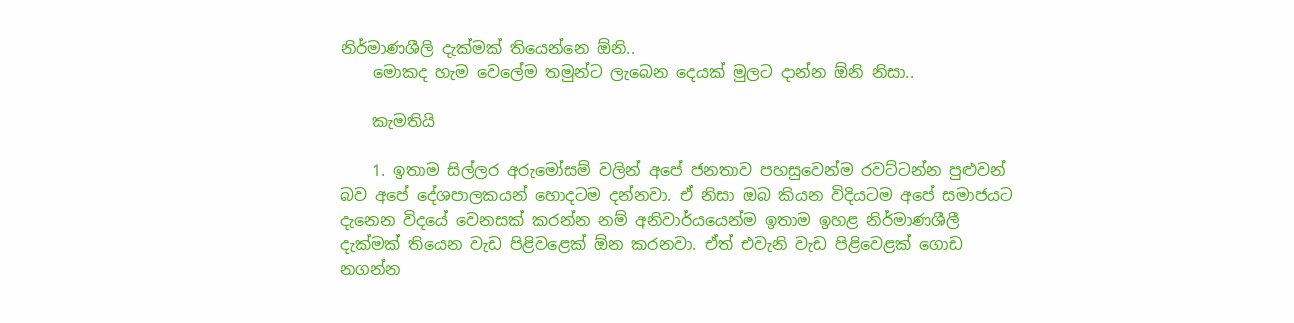නිර්මාණශීලි දැක්මක් තියෙන්නෙ ඕනි..
    මොකද හැම වෙලේම තමුන්ට ලැබෙන දෙයක් මුලට දාන්න ඕනි නිසා..

    කැමතියි

    1. ඉතාම සිල්ලර අරුමෝසම් වලින් අපේ ජනතාව පහසුවෙන්ම රවට්ටන්න පුළුවන් බව අපේ දේශපාලකයන් හොදටම දන්නවා. ඒ නිසා ඔබ කියන විදියටම අපේ සමාජයට දැනෙන විදයේ වෙනසක් කරන්න නම් අනිවාර්යයෙන්ම ඉතාම ඉහළ නිර්මාණශීලී දැක්මක් තියෙන වැඩ පි‍ළිවළෙක් ඕන කරනවා. ඒත් එවැනි වැඩ පිළිවෙළක් ගොඩ නගන්න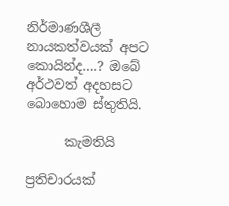නිර්මාණශීලී නායකත්වයක් අපට කොයින්ද….? ඔබේ අර්ථවත් අදහසට බොහොම ස්තුතියි.

      කැමතියි

ප්‍රතිචාරයක්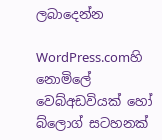ලබාදෙන්න

WordPress.comහි නොමිලේ වෙබ්අඩවියක් හෝ බ්ලොග් සටහනක්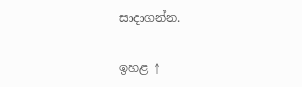සාදාගන්න.

ඉහළ ↑